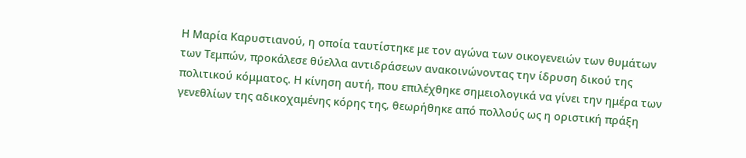Η Μαρία Καρυστιανού, η οποία ταυτίστηκε με τον αγώνα των οικογενειών των θυμάτων των Τεμπών, προκάλεσε θύελλα αντιδράσεων ανακοινώνοντας την ίδρυση δικού της πολιτικού κόμματος. Η κίνηση αυτή, που επιλέχθηκε σημειολογικά να γίνει την ημέρα των γενεθλίων της αδικοχαμένης κόρης της, θεωρήθηκε από πολλούς ως η οριστική πράξη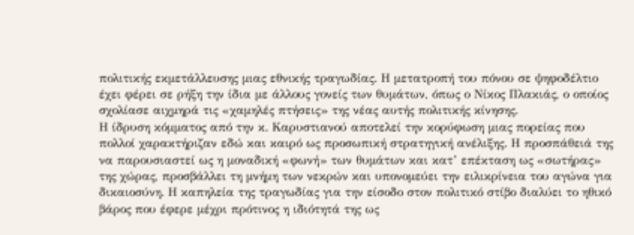πολιτικής εκμετάλλευσης μιας εθνικής τραγωδίας. Η μετατροπή του πόνου σε ψηφοδέλτιο έχει φέρει σε ρήξη την ίδια με άλλους γονείς των θυμάτων, όπως ο Νίκος Πλακιάς, ο οποίος σχολίασε αιχμηρά τις «χαμηλές πτήσεις» της νέας αυτής πολιτικής κίνησης.
Η ίδρυση κόμματος από την κ. Καρυστιανού αποτελεί την κορύφωση μιας πορείας που πολλοί χαρακτήριζαν εδώ και καιρό ως προσωπική στρατηγική ανέλιξης. Η προσπάθειά της να παρουσιαστεί ως η μοναδική «φωνή» των θυμάτων και κατ’ επέκταση ως «σωτήρας» της χώρας, προσβάλλει τη μνήμη των νεκρών και υπονομεύει την ειλικρίνεια του αγώνα για δικαιοσύνη. Η καπηλεία της τραγωδίας για την είσοδο στον πολιτικό στίβο διαλύει το ηθικό βάρος που έφερε μέχρι πρότινος η ιδιότητά της ως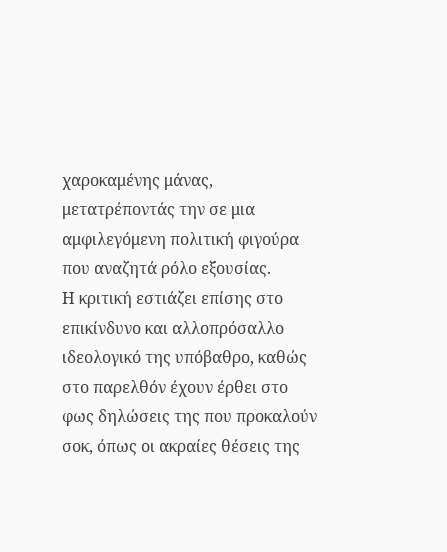χαροκαμένης μάνας, μετατρέποντάς την σε μια αμφιλεγόμενη πολιτική φιγούρα που αναζητά ρόλο εξουσίας.
Η κριτική εστιάζει επίσης στο επικίνδυνο και αλλοπρόσαλλο ιδεολογικό της υπόβαθρο, καθώς στο παρελθόν έχουν έρθει στο φως δηλώσεις της που προκαλούν σοκ, όπως οι ακραίες θέσεις της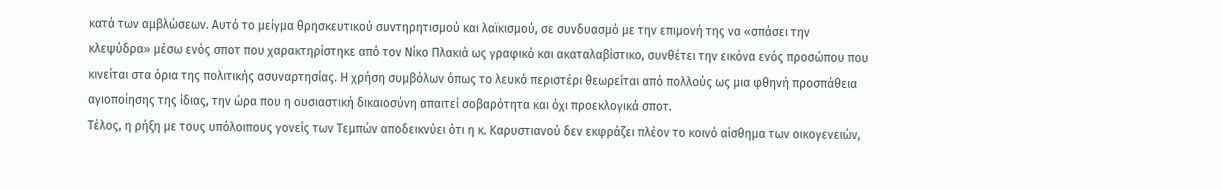κατά των αμβλώσεων. Αυτό το μείγμα θρησκευτικού συντηρητισμού και λαϊκισμού, σε συνδυασμό με την επιμονή της να «σπάσει την κλεψύδρα» μέσω ενός σποτ που χαρακτηρίστηκε από τον Νίκο Πλακιά ως γραφικό και ακαταλαβίστικο, συνθέτει την εικόνα ενός προσώπου που κινείται στα όρια της πολιτικής ασυναρτησίας. Η χρήση συμβόλων όπως το λευκό περιστέρι θεωρείται από πολλούς ως μια φθηνή προσπάθεια αγιοποίησης της ίδιας, την ώρα που η ουσιαστική δικαιοσύνη απαιτεί σοβαρότητα και όχι προεκλογικά σποτ.
Τέλος, η ρήξη με τους υπόλοιπους γονείς των Τεμπών αποδεικνύει ότι η κ. Καρυστιανού δεν εκφράζει πλέον το κοινό αίσθημα των οικογενειών,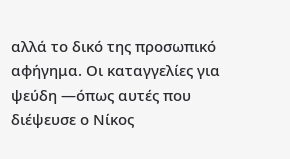αλλά το δικό της προσωπικό αφήγημα. Οι καταγγελίες για ψεύδη —όπως αυτές που διέψευσε ο Νίκος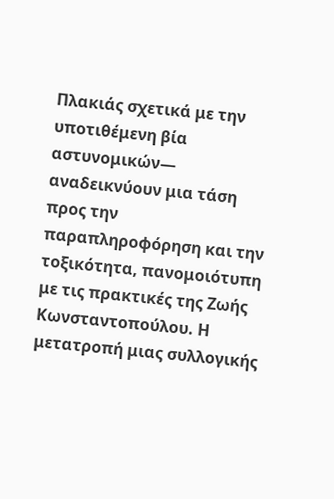Πλακιάς σχετικά με την υποτιθέμενη βία αστυνομικών— αναδεικνύουν μια τάση προς την παραπληροφόρηση και την τοξικότητα, πανομοιότυπη με τις πρακτικές της Ζωής Κωνσταντοπούλου. Η μετατροπή μιας συλλογικής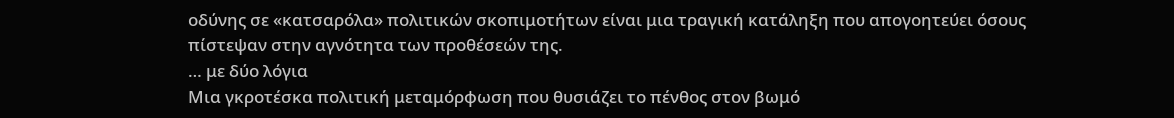οδύνης σε «κατσαρόλα» πολιτικών σκοπιμοτήτων είναι μια τραγική κατάληξη που απογοητεύει όσους πίστεψαν στην αγνότητα των προθέσεών της.
… με δύο λόγια
Μια γκροτέσκα πολιτική μεταμόρφωση που θυσιάζει το πένθος στον βωμό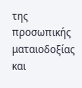της προσωπικής ματαιοδοξίας και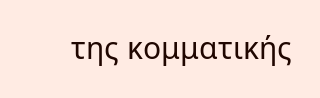της κομματικής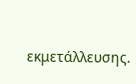εκμετάλλευσης.